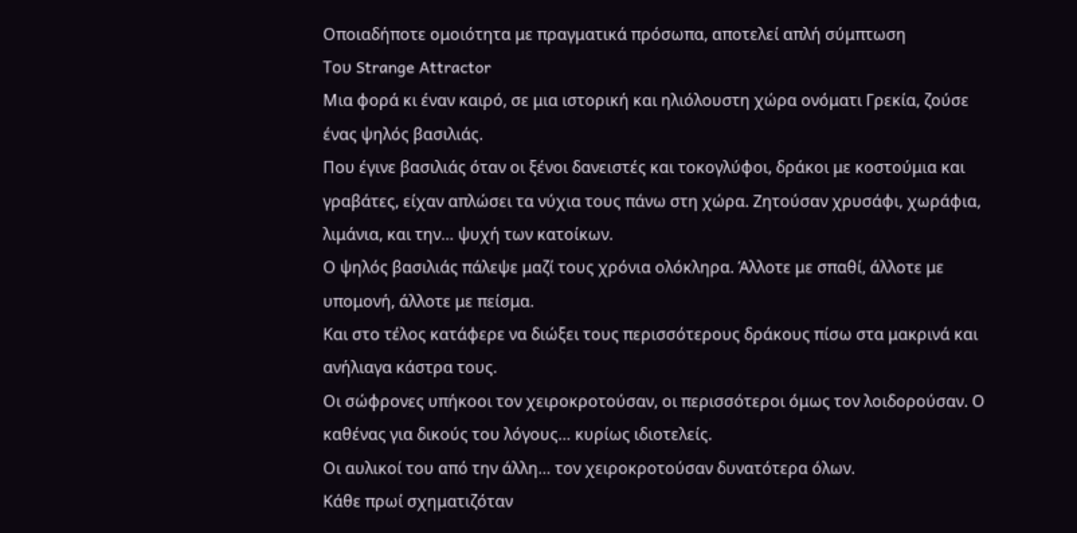Οποιαδήποτε ομοιότητα με πραγματικά πρόσωπα, αποτελεί απλή σύμπτωση
Του Strange Attractor
Μια φορά κι έναν καιρό, σε μια ιστορική και ηλιόλουστη χώρα ονόματι Γρεκία, ζούσε ένας ψηλός βασιλιάς.
Που έγινε βασιλιάς όταν οι ξένοι δανειστές και τοκογλύφοι, δράκοι με κοστούμια και γραβάτες, είχαν απλώσει τα νύχια τους πάνω στη χώρα. Ζητούσαν χρυσάφι, χωράφια, λιμάνια, και την… ψυχή των κατοίκων.
Ο ψηλός βασιλιάς πάλεψε μαζί τους χρόνια ολόκληρα. Άλλοτε με σπαθί, άλλοτε με υπομονή, άλλοτε με πείσμα.
Και στο τέλος κατάφερε να διώξει τους περισσότερους δράκους πίσω στα μακρινά και ανήλιαγα κάστρα τους.
Οι σώφρονες υπήκοοι τον χειροκροτούσαν, οι περισσότεροι όμως τον λοιδορούσαν. Ο καθένας για δικούς του λόγους… κυρίως ιδιοτελείς.
Οι αυλικοί του από την άλλη… τον χειροκροτούσαν δυνατότερα όλων.
Κάθε πρωί σχηματιζόταν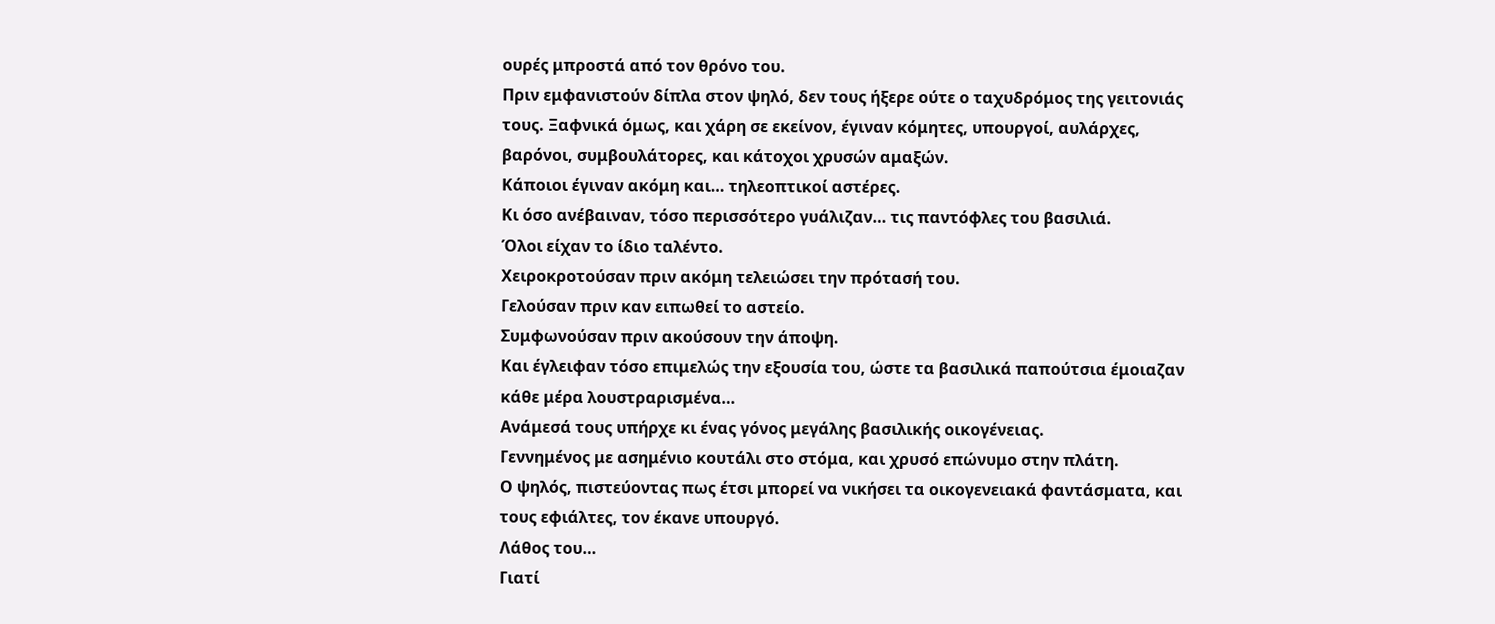ουρές μπροστά από τον θρόνο του.
Πριν εμφανιστούν δίπλα στον ψηλό, δεν τους ήξερε ούτε ο ταχυδρόμος της γειτονιάς τους. Ξαφνικά όμως, και χάρη σε εκείνον, έγιναν κόμητες, υπουργοί, αυλάρχες, βαρόνοι, συμβουλάτορες, και κάτοχοι χρυσών αμαξών.
Κάποιοι έγιναν ακόμη και… τηλεοπτικοί αστέρες.
Κι όσο ανέβαιναν, τόσο περισσότερο γυάλιζαν… τις παντόφλες του βασιλιά.
Όλοι είχαν το ίδιο ταλέντο.
Χειροκροτούσαν πριν ακόμη τελειώσει την πρότασή του.
Γελούσαν πριν καν ειπωθεί το αστείο.
Συμφωνούσαν πριν ακούσουν την άποψη.
Και έγλειφαν τόσο επιμελώς την εξουσία του, ώστε τα βασιλικά παπούτσια έμοιαζαν κάθε μέρα λουστραρισμένα…
Ανάμεσά τους υπήρχε κι ένας γόνος μεγάλης βασιλικής οικογένειας.
Γεννημένος με ασημένιο κουτάλι στο στόμα, και χρυσό επώνυμο στην πλάτη.
Ο ψηλός, πιστεύοντας πως έτσι μπορεί να νικήσει τα οικογενειακά φαντάσματα, και τους εφιάλτες, τον έκανε υπουργό.
Λάθος του…
Γιατί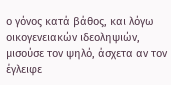ο γόνος κατά βάθος, και λόγω οικογενειακών ιδεοληψιών, μισούσε τον ψηλό, άσχετα αν τον έγλειφε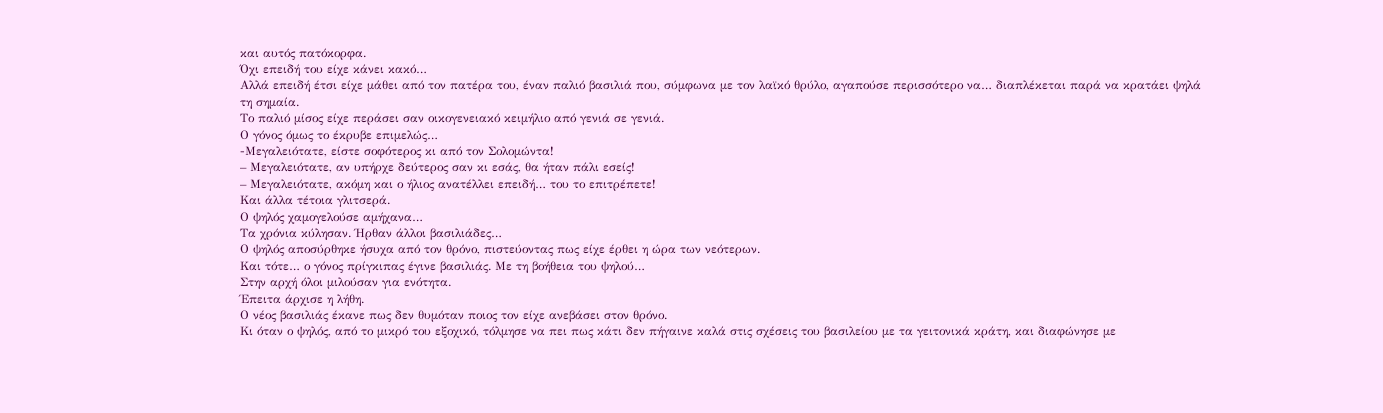και αυτός πατόκορφα.
Όχι επειδή του είχε κάνει κακό…
Αλλά επειδή έτσι είχε μάθει από τον πατέρα του, έναν παλιό βασιλιά που, σύμφωνα με τον λαϊκό θρύλο, αγαπούσε περισσότερο να… διαπλέκεται παρά να κρατάει ψηλά τη σημαία.
Το παλιό μίσος είχε περάσει σαν οικογενειακό κειμήλιο από γενιά σε γενιά.
Ο γόνος όμως το έκρυβε επιμελώς…
-Μεγαλειότατε, είστε σοφότερος κι από τον Σολομώντα!
– Μεγαλειότατε, αν υπήρχε δεύτερος σαν κι εσάς, θα ήταν πάλι εσείς!
– Μεγαλειότατε, ακόμη και ο ήλιος ανατέλλει επειδή… του το επιτρέπετε!
Και άλλα τέτοια γλιτσερά.
Ο ψηλός χαμογελούσε αμήχανα…
Τα χρόνια κύλησαν. Ήρθαν άλλοι βασιλιάδες…
Ο ψηλός αποσύρθηκε ήσυχα από τον θρόνο, πιστεύοντας πως είχε έρθει η ώρα των νεότερων.
Και τότε… ο γόνος πρίγκιπας έγινε βασιλιάς. Με τη βοήθεια του ψηλού…
Στην αρχή όλοι μιλούσαν για ενότητα.
Έπειτα άρχισε η λήθη.
Ο νέος βασιλιάς έκανε πως δεν θυμόταν ποιος τον είχε ανεβάσει στον θρόνο.
Κι όταν ο ψηλός, από το μικρό του εξοχικό, τόλμησε να πει πως κάτι δεν πήγαινε καλά στις σχέσεις του βασιλείου με τα γειτονικά κράτη, και διαφώνησε με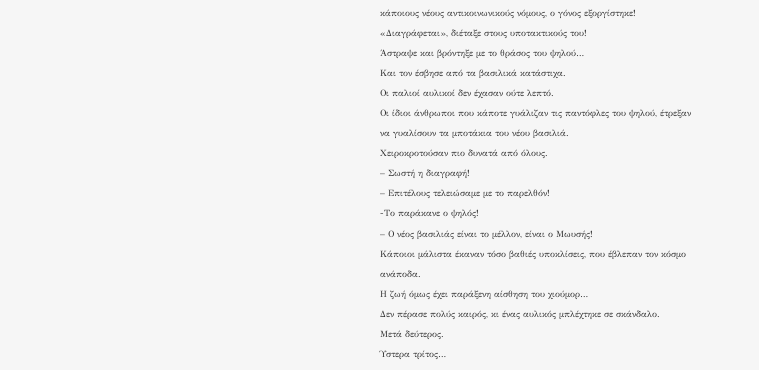κάποιους νέους αντικοινωνικούς νόμους, ο γόνος εξοργίστηκε!
«Διαγράφεται», διέταξε στους υποτακτικούς του!
Άστραψε και βρόντηξε με το θράσος του ψηλού…
Και τον έσβησε από τα βασιλικά κατάστιχα.
Οι παλιοί αυλικοί δεν έχασαν ούτε λεπτό.
Οι ίδιοι άνθρωποι που κάποτε γυάλιζαν τις παντόφλες του ψηλού, έτρεξαν να γυαλίσουν τα μποτάκια του νέου βασιλιά.
Χειροκροτούσαν πιο δυνατά από όλους.
– Σωστή η διαγραφή!
– Επιτέλους τελειώσαμε με το παρελθόν!
-Το παράκανε ο ψηλός!
– Ο νέος βασιλιάς είναι το μέλλον, είναι ο Μωυσής!
Κάποιοι μάλιστα έκαναν τόσο βαθιές υποκλίσεις, που έβλεπαν τον κόσμο ανάποδα.
Η ζωή όμως έχει παράξενη αίσθηση του χιούμορ…
Δεν πέρασε πολύς καιρός, κι ένας αυλικός μπλέχτηκε σε σκάνδαλο.
Μετά δεύτερος.
Ύστερα τρίτος…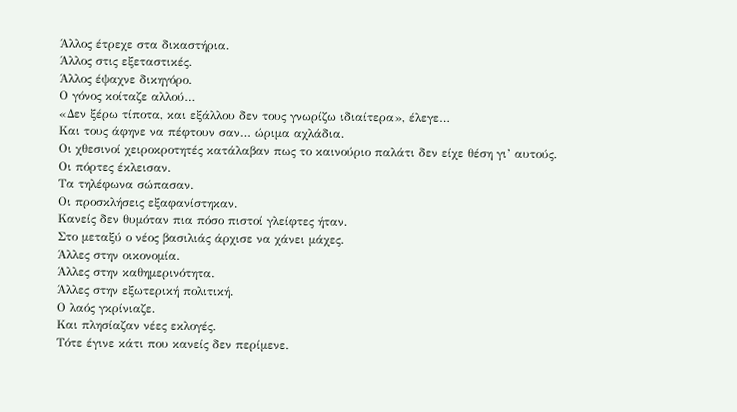Άλλος έτρεχε στα δικαστήρια.
Άλλος στις εξεταστικές.
Άλλος έψαχνε δικηγόρο.
Ο γόνος κοίταζε αλλού…
«Δεν ξέρω τίποτα, και εξάλλου δεν τους γνωρίζω ιδιαίτερα», έλεγε…
Και τους άφηνε να πέφτουν σαν… ώριμα αχλάδια.
Οι χθεσινοί χειροκροτητές κατάλαβαν πως το καινούριο παλάτι δεν είχε θέση γι’ αυτούς.
Οι πόρτες έκλεισαν.
Τα τηλέφωνα σώπασαν.
Οι προσκλήσεις εξαφανίστηκαν.
Κανείς δεν θυμόταν πια πόσο πιστοί γλείφτες ήταν.
Στο μεταξύ ο νέος βασιλιάς άρχισε να χάνει μάχες.
Άλλες στην οικονομία.
Άλλες στην καθημερινότητα.
Άλλες στην εξωτερική πολιτική.
Ο λαός γκρίνιαζε.
Και πλησίαζαν νέες εκλογές.
Τότε έγινε κάτι που κανείς δεν περίμενε.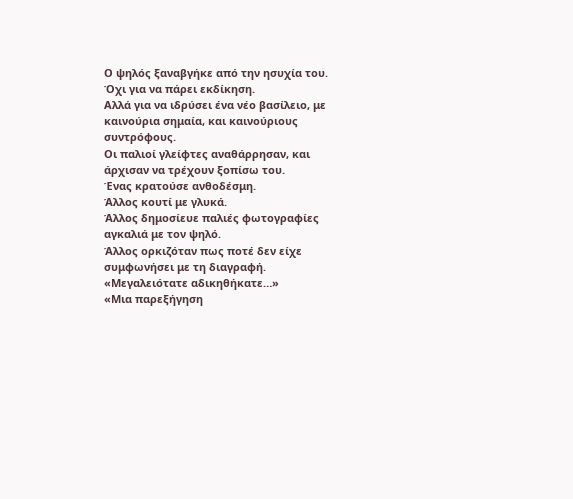Ο ψηλός ξαναβγήκε από την ησυχία του.
Όχι για να πάρει εκδίκηση.
Αλλά για να ιδρύσει ένα νέο βασίλειο, με καινούρια σημαία, και καινούριους συντρόφους.
Οι παλιοί γλείφτες αναθάρρησαν, και άρχισαν να τρέχουν ξοπίσω του.
Ένας κρατούσε ανθοδέσμη.
Άλλος κουτί με γλυκά.
Άλλος δημοσίευε παλιές φωτογραφίες αγκαλιά με τον ψηλό.
Άλλος ορκιζόταν πως ποτέ δεν είχε συμφωνήσει με τη διαγραφή.
«Μεγαλειότατε αδικηθήκατε…»
«Μια παρεξήγηση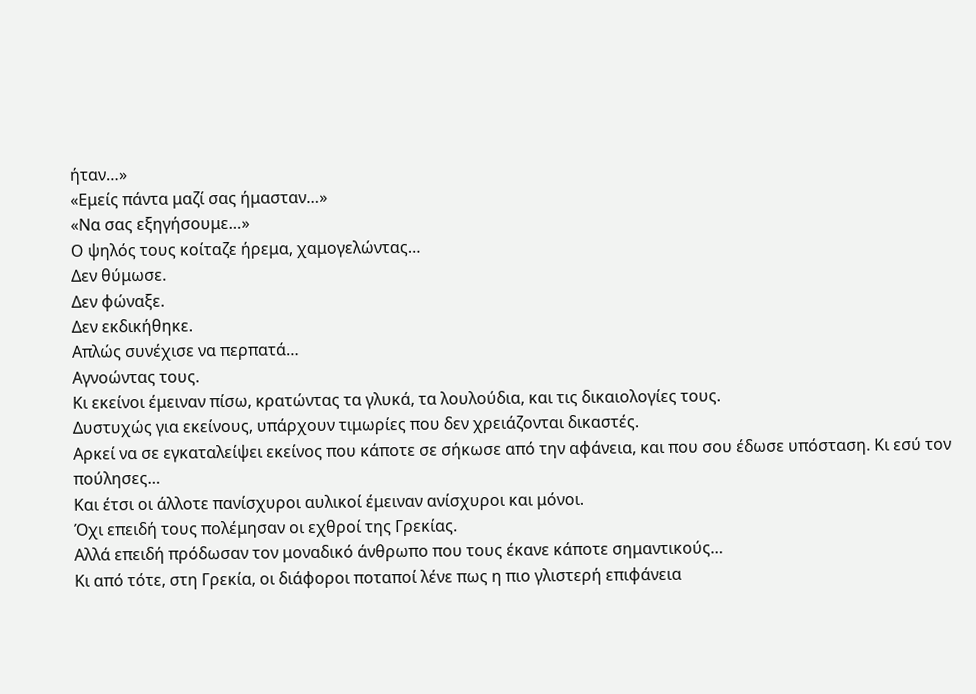ήταν…»
«Εμείς πάντα μαζί σας ήμασταν…»
«Να σας εξηγήσουμε…»
Ο ψηλός τους κοίταζε ήρεμα, χαμογελώντας…
Δεν θύμωσε.
Δεν φώναξε.
Δεν εκδικήθηκε.
Απλώς συνέχισε να περπατά…
Αγνοώντας τους.
Κι εκείνοι έμειναν πίσω, κρατώντας τα γλυκά, τα λουλούδια, και τις δικαιολογίες τους.
Δυστυχώς για εκείνους, υπάρχουν τιμωρίες που δεν χρειάζονται δικαστές.
Αρκεί να σε εγκαταλείψει εκείνος που κάποτε σε σήκωσε από την αφάνεια, και που σου έδωσε υπόσταση. Κι εσύ τον πούλησες…
Και έτσι οι άλλοτε πανίσχυροι αυλικοί έμειναν ανίσχυροι και μόνοι.
Όχι επειδή τους πολέμησαν οι εχθροί της Γρεκίας.
Αλλά επειδή πρόδωσαν τον μοναδικό άνθρωπο που τους έκανε κάποτε σημαντικούς…
Κι από τότε, στη Γρεκία, οι διάφοροι ποταποί λένε πως η πιο γλιστερή επιφάνεια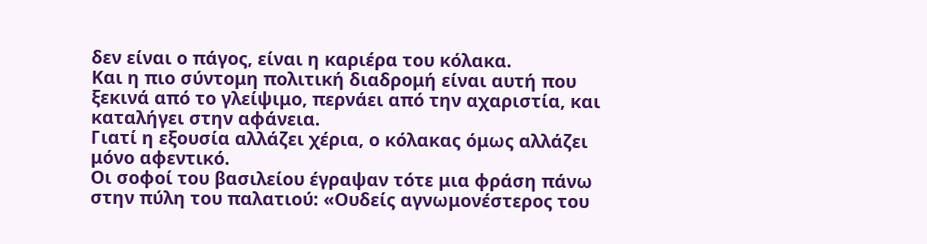δεν είναι ο πάγος, είναι η καριέρα του κόλακα.
Και η πιο σύντομη πολιτική διαδρομή είναι αυτή που ξεκινά από το γλείψιμο, περνάει από την αχαριστία, και καταλήγει στην αφάνεια.
Γιατί η εξουσία αλλάζει χέρια, ο κόλακας όμως αλλάζει μόνο αφεντικό.
Οι σοφοί του βασιλείου έγραψαν τότε μια φράση πάνω στην πύλη του παλατιού: «Ουδείς αγνωμονέστερος του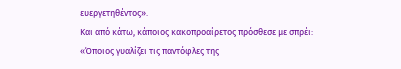ευεργετηθέντος».
Και από κάτω, κάποιος κακοπροαίρετος πρόσθεσε με σπρέι: «Όποιος γυαλίζει τις παντόφλες της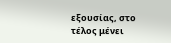εξουσίας, στο τέλος μένει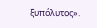ξυπόλυτος».